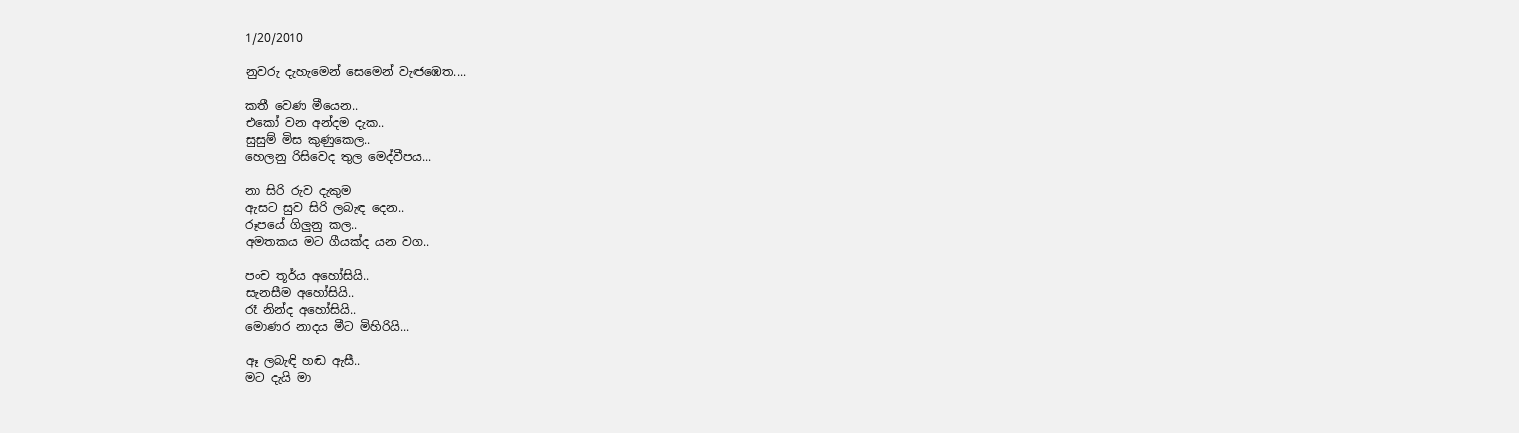1/20/2010

නුවරු දැහැමෙන් සෙමෙන් වැඦඹෙත....

කතී වෙණ මීයෙන..
එකෝ වන අන්දම දැක..
සුසුම් මිස කුණුකෙල..
හෙලනු රිසිවෙද තුල මෙද්වීපය...

නා සිරි රුව දැකුම
ඇසට සුව සිරි ලබැඳ දෙන..
රූපයේ ගිලුනු කල..
අමතකය මට ගීයක්ද යන වග..

පංච තූර්ය අහෝසියි..
සැනසීම අහෝසියි..
රෑ නින්ද අහෝසියි..
මොණර නාදය මීට මිහිරියි...

ඈ ලබැඳි‍ හඬ ඇසී..
මට දැයි මා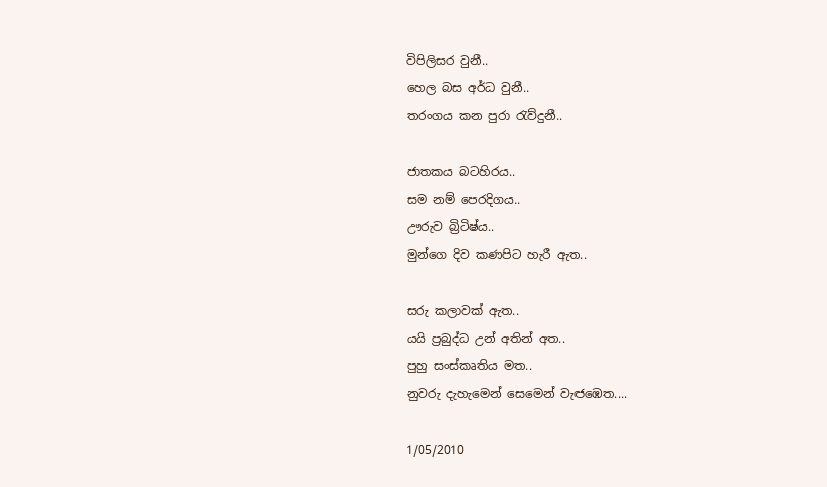විපිලිසර වුනී..
හෙල බස අර්ධ වුනී..
තරංගය කන පුරා රැව්දුනී..

ජාතකය බටහිරය..
සම නම් පෙරදිගය..
ඌරුව බ්‍රිටිෂ්ය..
මුන්ගෙ දිව කණපිට හැරී ඇත..

සරු කලාවක් ඇත..
යයි ප්‍රබුද්ධ උන් අතින් අත..
පුහු සංස්කෘතිය මත..
නුවරු දැහැමෙන් සෙමෙන් වැඦඹෙත....

1/05/2010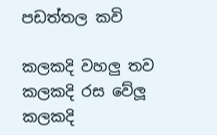පඩත්තල කවි

කලකදි වහලු තව කලකදි රස වේලූ
කලකදි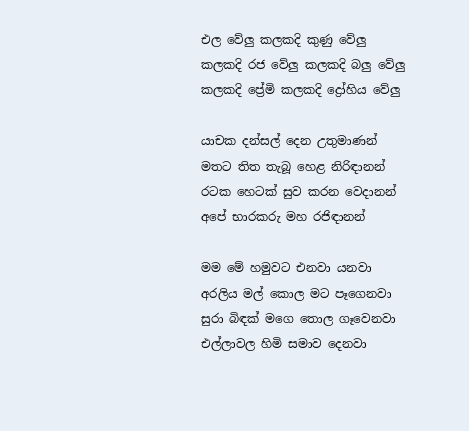එල වේලු කලකදි කුණු වේලු
කලකදි රජ වේලු කලකදි බලු වේලු
කලකදි ප්‍රේමි කලකදි ද්‍රෝහිය වේලු

යාචක දන්සල් දෙන උතුමාණන්
මතට තිත තැබූ හෙළ නිරිඳානන්
රටක හෙටක් සුව කරන වෙදානන්
අපේ භාරකරු ‍මහ රජිඳානන්

මම මේ හමුවට එනවා යනවා
අරලිය මල් කොල ම‍ට පෑගෙනවා
සුරා බිඳක් මගෙ තොල ගෑවෙනවා
එල්ලාවල හිමි ස‍මාව දෙනවා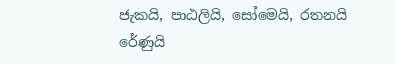ජැකයි, පාඨලියි, සෝමෙයි, රතනයි
රේණුයි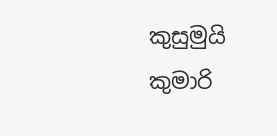කුසුමුයි කුමාරි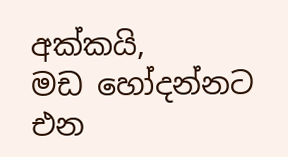අක්කයි,
මඩ හෝදන්නට එන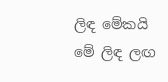ලිඳ මේකයි
මේ ලිඳ ලඟ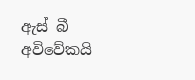ඇස් බී අවිවේකයි